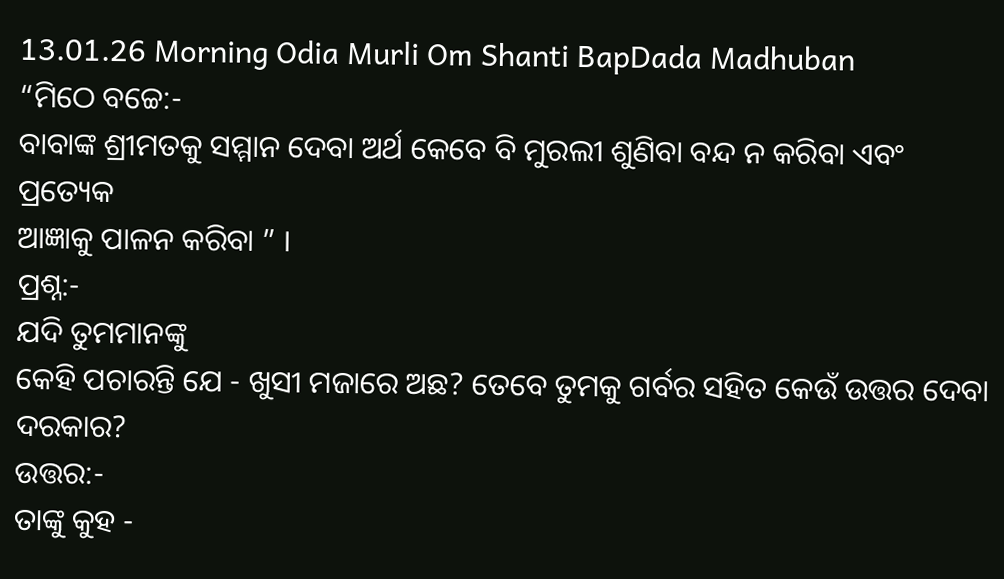13.01.26 Morning Odia Murli Om Shanti BapDada Madhuban
“ମିଠେ ବଚ୍ଚେ:-
ବାବାଙ୍କ ଶ୍ରୀମତକୁ ସମ୍ମାନ ଦେବା ଅର୍ଥ କେବେ ବି ମୁରଲୀ ଶୁଣିବା ବନ୍ଦ ନ କରିବା ଏବଂ ପ୍ରତ୍ୟେକ
ଆଜ୍ଞାକୁ ପାଳନ କରିବା ” ।
ପ୍ରଶ୍ନ:-
ଯଦି ତୁମମାନଙ୍କୁ
କେହି ପଚାରନ୍ତି ଯେ - ଖୁସୀ ମଜାରେ ଅଛ? ତେବେ ତୁମକୁ ଗର୍ବର ସହିତ କେଉଁ ଉତ୍ତର ଦେବା ଦରକାର?
ଉତ୍ତର:-
ତାଙ୍କୁ କୁହ -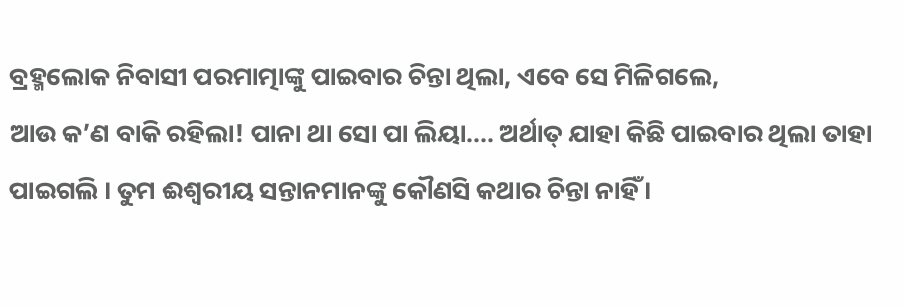ବ୍ରହ୍ମଲୋକ ନିବାସୀ ପରମାତ୍ମାଙ୍କୁ ପାଇବାର ଚିନ୍ତା ଥିଲା, ଏବେ ସେ ମିଳିଗଲେ,
ଆଉ କ’ଣ ବାକି ରହିଲା! ପାନା ଥା ସୋ ପା ଲିୟା.... ଅର୍ଥାତ୍ ଯାହା କିଛି ପାଇବାର ଥିଲା ତାହା
ପାଇଗଲି । ତୁମ ଈଶ୍ୱରୀୟ ସନ୍ତାନମାନଙ୍କୁ କୌଣସି କଥାର ଚିନ୍ତା ନାହିଁ ।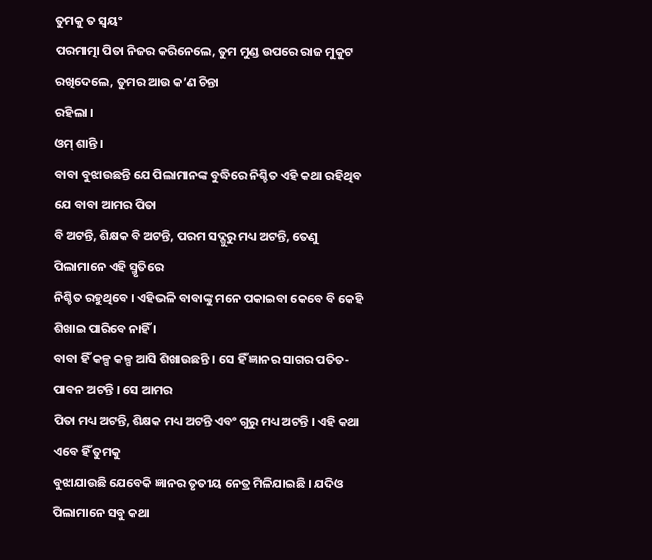ତୁମକୁ ତ ସ୍ୱୟଂ
ପରମାତ୍ମା ପିତା ନିଜର କରିନେଲେ, ତୁମ ମୁଣ୍ଡ ଉପରେ ରାଜ ମୁକୁଟ ରଖିଦେଲେ, ତୁମର ଆଉ କ’ଣ ଚିନ୍ତା
ରହିଲା ।
ଓମ୍ ଶାନ୍ତି ।
ବାବା ବୁଝାଉଛନ୍ତି ଯେ ପିଲାମାନଙ୍କ ବୁଦ୍ଧିରେ ନିଶ୍ଚିତ ଏହି କଥା ରହିଥିବ ଯେ ବାବା ଆମର ପିତା
ବି ଅଟନ୍ତି, ଶିକ୍ଷକ ବି ଅଟନ୍ତି, ପରମ ସଦ୍ଗୁରୁ ମଧ୍ୟ ଅଟନ୍ତି, ତେଣୁ ପିଲାମାନେ ଏହି ସ୍ମୃତିରେ
ନିଶ୍ଚିତ ରହୁଥିବେ । ଏହିଭଳି ବାବାଙ୍କୁ ମନେ ପକାଇବା କେବେ ବି କେହି ଶିଖାଇ ପାରିବେ ନାହିଁ ।
ବାବା ହିଁ କଳ୍ପ କଳ୍ପ ଆସି ଶିଖାଉଛନ୍ତି । ସେ ହିଁ ଜ୍ଞାନର ସାଗର ପତିତ-ପାବନ ଅଟନ୍ତି । ସେ ଆମର
ପିତା ମଧ୍ୟ ଅଟନ୍ତି, ଶିକ୍ଷକ ମଧ୍ୟ ଅଟନ୍ତି ଏବଂ ଗୁରୁ ମଧ୍ୟ ଅଟନ୍ତି । ଏହି କଥା ଏବେ ହିଁ ତୁମକୁ
ବୁଝାଯାଉଛି ଯେବେକି ଜ୍ଞାନର ତୃତୀୟ ନେତ୍ର ମିଳିଯାଇଛି । ଯଦିଓ ପିଲାମାନେ ସବୁ କଥା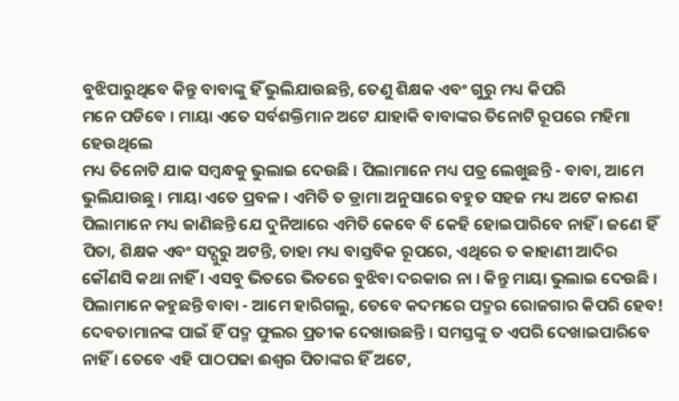ବୁଝିପାରୁଥିବେ କିନ୍ତୁ ବାବାଙ୍କୁ ହିଁ ଭୁଲିଯାଉଛନ୍ତି, ତେଣୁ ଶିକ୍ଷକ ଏବଂ ଗୁରୁ ମଧ୍ୟ କିପରି
ମନେ ପଡିବେ । ମାୟା ଏତେ ସର୍ବଶକ୍ତିମାନ ଅଟେ ଯାହାକି ବାବାଙ୍କର ତିନୋଟି ରୂପରେ ମହିମା ହେଉଥିଲେ
ମଧ୍ୟ ତିନୋଟି ଯାକ ସମ୍ବନ୍ଧକୁ ଭୁଲାଇ ଦେଉଛି । ପିଲାମାନେ ମଧ୍ୟ ପତ୍ର ଲେଖୁଛନ୍ତି - ବାବା, ଆମେ
ଭୁଲିଯାଉଛୁ । ମାୟା ଏତେ ପ୍ରବଳ । ଏମିତି ତ ଡ୍ରାମା ଅନୁସାରେ ବହୁତ ସହଜ ମଧ୍ୟ ଅଟେ କାରଣ
ପିଲାମାନେ ମଧ୍ୟ ଜାଣିଛନ୍ତି ଯେ ଦୁନିଆରେ ଏମିତି କେବେ ବି କେହି ହୋଇପାରିବେ ନାହିଁ । ଜଣେ ହିଁ
ପିତା, ଶିକ୍ଷକ ଏବଂ ସଦ୍ଗୁରୁ ଅଟନ୍ତି, ତାହା ମଧ୍ୟ ବାସ୍ତବିକ ରୂପରେ, ଏଥିରେ ତ କାହାଣୀ ଆଦିର
କୌଣସି କଥା ନାହିଁ । ଏସବୁ ଭିତରେ ଭିତରେ ବୁଝିବା ଦରକାର ନା । କିନ୍ତୁ ମାୟା ଭୁଲାଇ ଦେଉଛି ।
ପିଲାମାନେ କହୁଛନ୍ତି ବାବା - ଆମେ ହାରିଗଲୁ, ତେବେ କଦମରେ ପଦ୍ମର ରୋଜଗାର କିପରି ହେବ!
ଦେବତାମାନଙ୍କ ପାଇଁ ହିଁ ପଦ୍ମ ଫୁଲର ପ୍ରତୀକ ଦେଖାଉଛନ୍ତି । ସମସ୍ତଙ୍କୁ ତ ଏପରି ଦେଖାଇପାରିବେ
ନାହିଁ । ତେବେ ଏହି ପାଠପଢା ଈଶ୍ୱର ପିତାଙ୍କର ହିଁ ଅଟେ,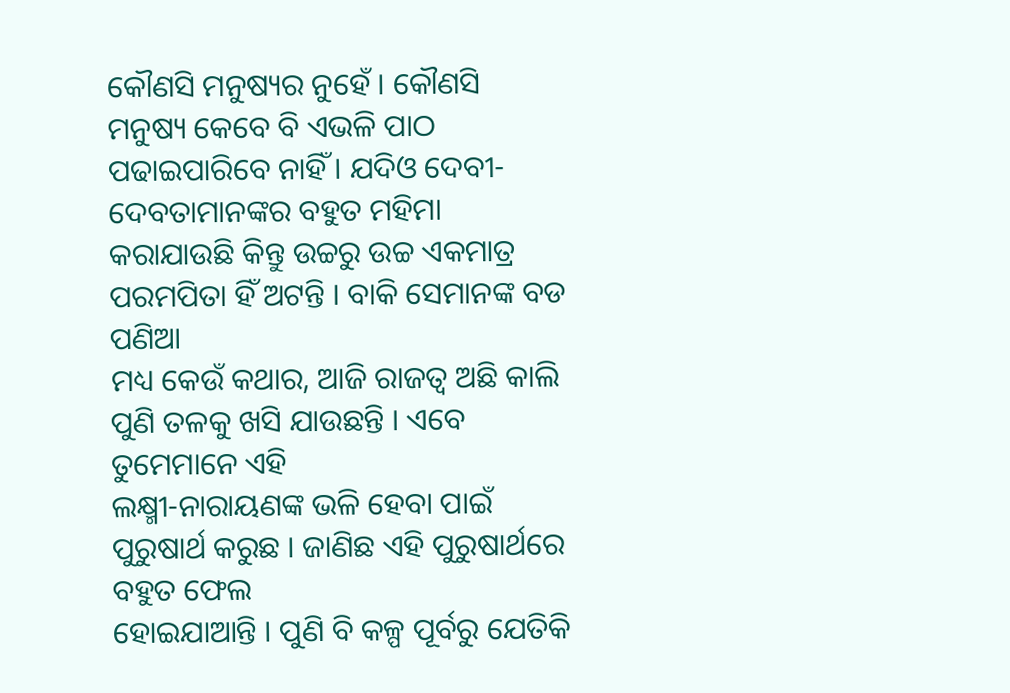କୌଣସି ମନୁଷ୍ୟର ନୁହେଁ । କୌଣସି
ମନୁଷ୍ୟ କେବେ ବି ଏଭଳି ପାଠ ପଢାଇପାରିବେ ନାହିଁ । ଯଦିଓ ଦେବୀ-ଦେବତାମାନଙ୍କର ବହୁତ ମହିମା
କରାଯାଉଛି କିନ୍ତୁ ଉଚ୍ଚରୁ ଉଚ୍ଚ ଏକମାତ୍ର ପରମପିତା ହିଁ ଅଟନ୍ତି । ବାକି ସେମାନଙ୍କ ବଡ ପଣିଆ
ମଧ୍ୟ କେଉଁ କଥାର, ଆଜି ରାଜତ୍ୱ ଅଛି କାଲି ପୁଣି ତଳକୁ ଖସି ଯାଉଛନ୍ତି । ଏବେ ତୁମେମାନେ ଏହି
ଲକ୍ଷ୍ମୀ-ନାରାୟଣଙ୍କ ଭଳି ହେବା ପାଇଁ ପୁରୁଷାର୍ଥ କରୁଛ । ଜାଣିଛ ଏହି ପୁରୁଷାର୍ଥରେ ବହୁତ ଫେଲ
ହୋଇଯାଆନ୍ତି । ପୁଣି ବି କଳ୍ପ ପୂର୍ବରୁ ଯେତିକି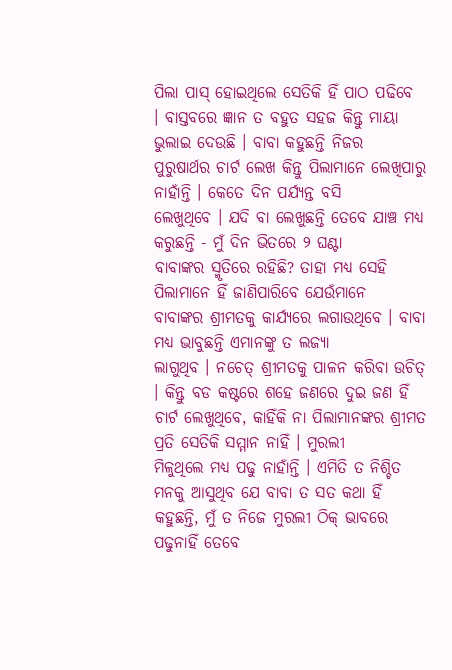ପିଲା ପାସ୍ ହୋଇଥିଲେ ସେତିକି ହିଁ ପାଠ ପଢିବେ
। ବାସ୍ତବରେ ଜ୍ଞାନ ତ ବହୁତ ସହଜ କିନ୍ତୁ ମାୟା ଭୁଲାଇ ଦେଉଛି । ବାବା କହୁଛନ୍ତି ନିଜର
ପୁରୁଷାର୍ଥର ଚାର୍ଟ ଲେଖ କିନ୍ତୁ ପିଲାମାନେ ଲେଖିପାରୁ ନାହାଁନ୍ତି । କେତେ ଦିନ ପର୍ଯ୍ୟନ୍ତ ବସି
ଲେଖୁଥିବେ । ଯଦି ବା ଲେଖୁଛନ୍ତି ତେବେ ଯାଞ୍ଚ ମଧ୍ୟ କରୁଛନ୍ତି - ମୁଁ ଦିନ ଭିତରେ ୨ ଘଣ୍ଟା
ବାବାଙ୍କର ସ୍ମୃତିରେ ରହିଛି? ତାହା ମଧ୍ୟ ସେହି ପିଲାମାନେ ହିଁ ଜାଣିପାରିବେ ଯେଉଁମାନେ
ବାବାଙ୍କର ଶ୍ରୀମତକୁ କାର୍ଯ୍ୟରେ ଲଗାଉଥିବେ । ବାବା ମଧ୍ୟ ଭାବୁଛନ୍ତି ଏମାନଙ୍କୁ ତ ଲଜ୍ୟା
ଲାଗୁଥିବ । ନଚେତ୍ ଶ୍ରୀମତକୁ ପାଳନ କରିବା ଉଚିତ୍ । କିନ୍ତୁ ବଡ କଷ୍ଟରେ ଶହେ ଜଣରେ ଦୁଇ ଜଣ ହିଁ
ଚାର୍ଟ ଲେଖୁଥିବେ, କାହିଁକି ନା ପିଲାମାନଙ୍କର ଶ୍ରୀମତ ପ୍ରତି ସେତିକି ସମ୍ମାନ ନାହିଁ । ମୁରଲୀ
ମିଳୁଥିଲେ ମଧ୍ୟ ପଢୁ ନାହାଁନ୍ତି । ଏମିତି ତ ନିଶ୍ଚିତ ମନକୁ ଆସୁଥିବ ଯେ ବାବା ତ ସତ କଥା ହିଁ
କହୁଛନ୍ତି, ମୁଁ ତ ନିଜେ ମୁରଲୀ ଠିକ୍ ଭାବରେ ପଢୁନାହିଁ ତେବେ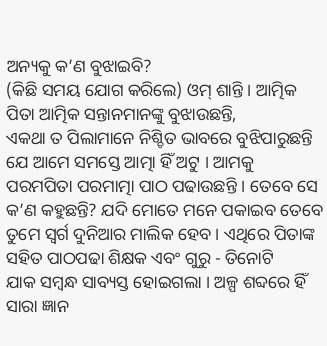ଅନ୍ୟକୁ କ’ଣ ବୁଝାଇବି?
(କିଛି ସମୟ ଯୋଗ କରିଲେ) ଓମ୍ ଶାନ୍ତି । ଆତ୍ମିକ ପିତା ଆତ୍ମିକ ସନ୍ତାନମାନଙ୍କୁ ବୁଝାଉଛନ୍ତି,
ଏକଥା ତ ପିଲାମାନେ ନିଶ୍ଚିତ ଭାବରେ ବୁଝିପାରୁଛନ୍ତି ଯେ ଆମେ ସମସ୍ତେ ଆତ୍ମା ହିଁ ଅଟୁ । ଆମକୁ
ପରମପିତା ପରମାତ୍ମା ପାଠ ପଢାଉଛନ୍ତି । ତେବେ ସେ କ’ଣ କହୁଛନ୍ତି? ଯଦି ମୋତେ ମନେ ପକାଇବ ତେବେ
ତୁମେ ସ୍ୱର୍ଗ ଦୁନିଆର ମାଲିକ ହେବ । ଏଥିରେ ପିତାଙ୍କ ସହିତ ପାଠପଢା ଶିକ୍ଷକ ଏବଂ ଗୁରୁ - ତିନୋଟି
ଯାକ ସମ୍ବନ୍ଧ ସାବ୍ୟସ୍ତ ହୋଇଗଲା । ଅଳ୍ପ ଶବ୍ଦରେ ହିଁ ସାରା ଜ୍ଞାନ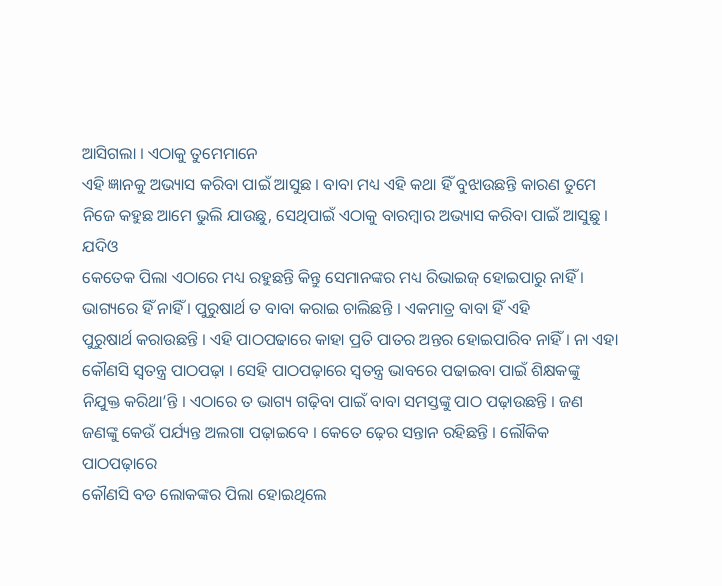ଆସିଗଲା । ଏଠାକୁ ତୁମେମାନେ
ଏହି ଜ୍ଞାନକୁ ଅଭ୍ୟାସ କରିବା ପାଇଁ ଆସୁଛ । ବାବା ମଧ୍ୟ ଏହି କଥା ହିଁ ବୁଝାଉଛନ୍ତି କାରଣ ତୁମେ
ନିଜେ କହୁଛ ଆମେ ଭୁଲି ଯାଉଛୁ, ସେଥିପାଇଁ ଏଠାକୁ ବାରମ୍ବାର ଅଭ୍ୟାସ କରିବା ପାଇଁ ଆସୁଛୁ । ଯଦିଓ
କେତେକ ପିଲା ଏଠାରେ ମଧ୍ୟ ରହୁଛନ୍ତି କିନ୍ତୁ ସେମାନଙ୍କର ମଧ୍ୟ ରିଭାଇଜ୍ ହୋଇପାରୁ ନାହିଁ ।
ଭାଗ୍ୟରେ ହିଁ ନାହିଁ । ପୁରୁଷାର୍ଥ ତ ବାବା କରାଇ ଚାଲିଛନ୍ତି । ଏକମାତ୍ର ବାବା ହିଁ ଏହି
ପୁରୁଷାର୍ଥ କରାଉଛନ୍ତି । ଏହି ପାଠପଢାରେ କାହା ପ୍ରତି ପାତର ଅନ୍ତର ହୋଇପାରିବ ନାହିଁ । ନା ଏହା
କୌଣସି ସ୍ୱତନ୍ତ୍ର ପାଠପଢ଼ା । ସେହି ପାଠପଢ଼ାରେ ସ୍ୱତନ୍ତ୍ର ଭାବରେ ପଢାଇବା ପାଇଁ ଶିକ୍ଷକଙ୍କୁ
ନିଯୁକ୍ତ କରିଥା’ନ୍ତି । ଏଠାରେ ତ ଭାଗ୍ୟ ଗଢ଼ିବା ପାଇଁ ବାବା ସମସ୍ତଙ୍କୁ ପାଠ ପଢ଼ାଉଛନ୍ତି । ଜଣ
ଜଣଙ୍କୁ କେଉଁ ପର୍ଯ୍ୟନ୍ତ ଅଲଗା ପଢ଼ାଇବେ । କେତେ ଢ଼େର ସନ୍ତାନ ରହିଛନ୍ତି । ଲୌକିକ ପାଠପଢ଼ାରେ
କୌଣସି ବଡ ଲୋକଙ୍କର ପିଲା ହୋଇଥିଲେ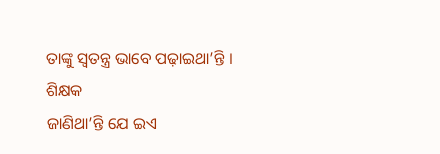ତାଙ୍କୁ ସ୍ୱତନ୍ତ୍ର ଭାବେ ପଢ଼ାଇଥା’ନ୍ତି । ଶିକ୍ଷକ
ଜାଣିଥା’ନ୍ତି ଯେ ଇଏ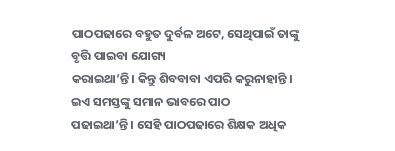ପାଠପଢାରେ ବହୁତ ଦୁର୍ବଳ ଅଟେ, ସେଥିପାଇଁ ତାଙ୍କୁ ବୃତ୍ତି ପାଇବା ଯୋଗ୍ୟ
କରାଇଥା’ନ୍ତି । କିନ୍ତୁ ଶିବବାବା ଏପରି କରୁନାହାନ୍ତି । ଇଏ ସମସ୍ତଙ୍କୁ ସମାନ ଭାବରେ ପାଠ
ପଢାଇଥା’ନ୍ତି । ସେହି ପାଠପଢାରେ ଶିକ୍ଷକ ଅଧିକ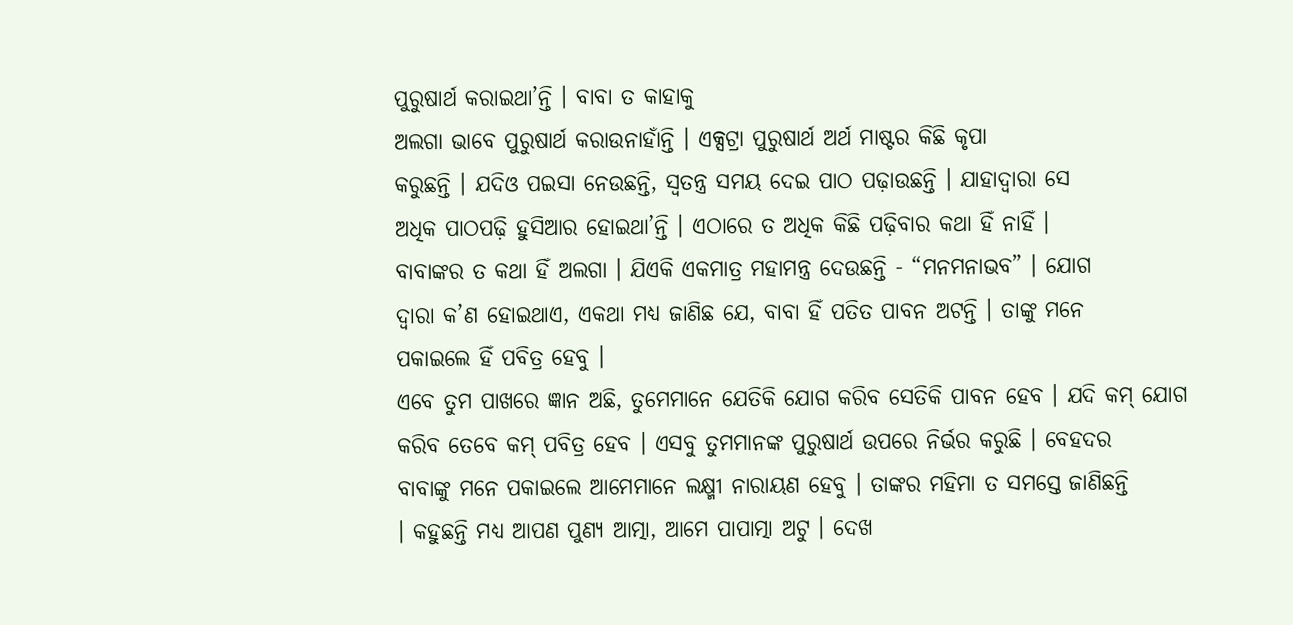ପୁରୁଷାର୍ଥ କରାଇଥା’ନ୍ତି । ବାବା ତ କାହାକୁ
ଅଲଗା ଭାବେ ପୁରୁଷାର୍ଥ କରାଉନାହାଁନ୍ତି । ଏକ୍ସଟ୍ରା ପୁରୁଷାର୍ଥ ଅର୍ଥ ମାଷ୍ଟର କିଛି କୃପା
କରୁଛନ୍ତି । ଯଦିଓ ପଇସା ନେଉଛନ୍ତି, ସ୍ୱତନ୍ତ୍ର ସମୟ ଦେଇ ପାଠ ପଢ଼ାଉଛନ୍ତି । ଯାହାଦ୍ୱାରା ସେ
ଅଧିକ ପାଠପଢ଼ି ହୁସିଆର ହୋଇଥା’ନ୍ତି । ଏଠାରେ ତ ଅଧିକ କିଛି ପଢ଼ିବାର କଥା ହିଁ ନାହିଁ ।
ବାବାଙ୍କର ତ କଥା ହିଁ ଅଲଗା । ଯିଏକି ଏକମାତ୍ର ମହାମନ୍ତ୍ର ଦେଉଛନ୍ତି - “ମନମନାଭବ” । ଯୋଗ
ଦ୍ୱାରା କ’ଣ ହୋଇଥାଏ, ଏକଥା ମଧ୍ୟ ଜାଣିଛ ଯେ, ବାବା ହିଁ ପତିତ ପାବନ ଅଟନ୍ତି । ତାଙ୍କୁ ମନେ
ପକାଇଲେ ହିଁ ପବିତ୍ର ହେବୁ ।
ଏବେ ତୁମ ପାଖରେ ଜ୍ଞାନ ଅଛି, ତୁମେମାନେ ଯେତିକି ଯୋଗ କରିବ ସେତିକି ପାବନ ହେବ । ଯଦି କମ୍ ଯୋଗ
କରିବ ତେବେ କମ୍ ପବିତ୍ର ହେବ । ଏସବୁ ତୁମମାନଙ୍କ ପୁରୁଷାର୍ଥ ଉପରେ ନିର୍ଭର କରୁଛି । ବେହଦର
ବାବାଙ୍କୁ ମନେ ପକାଇଲେ ଆମେମାନେ ଲକ୍ଷ୍ମୀ ନାରାୟଣ ହେବୁ । ତାଙ୍କର ମହିମା ତ ସମସ୍ତେ ଜାଣିଛନ୍ତି
। କହୁଛନ୍ତି ମଧ୍ୟ ଆପଣ ପୁଣ୍ୟ ଆତ୍ମା, ଆମେ ପାପାତ୍ମା ଅଟୁ । ଦେଖ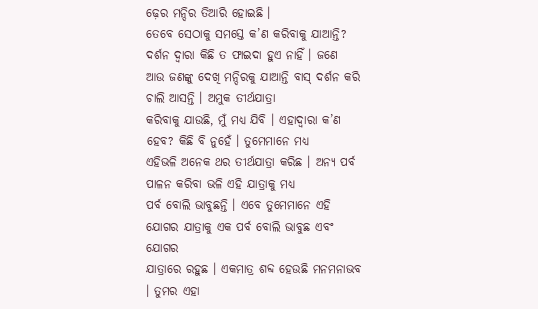ଢ଼େର ମନ୍ଦିର ତିଆରି ହୋଇଛି ।
ତେବେ ସେଠାକୁ ସମସ୍ତେ କ’ଣ କରିବାକୁ ଯାଆନ୍ତି? ଦର୍ଶନ ଦ୍ୱାରା କିଛି ତ ଫାଇଦା ହୁଏ ନାହିଁ । ଜଣେ
ଆଉ ଜଣଙ୍କୁ ଦେଖି ମନ୍ଦିରକୁ ଯାଆନ୍ତି ବାସ୍ ଦର୍ଶନ କରି ଚାଲି ଆସନ୍ତି । ଅମୁକ ତୀର୍ଥଯାତ୍ରା
କରିବାକୁ ଯାଉଛି, ମୁଁ ମଧ୍ୟ ଯିବି । ଏହାଦ୍ୱାରା କ’ଣ ହେବ? କିଛି ବି ନୁହେଁ । ତୁମେମାନେ ମଧ୍ୟ
ଏହିଭଳି ଅନେକ ଥର ତୀର୍ଥଯାତ୍ରା କରିଛ । ଅନ୍ୟ ପର୍ବ ପାଳନ କରିବା ଭଳି ଏହି ଯାତ୍ରାକୁ ମଧ୍ୟ
ପର୍ବ ବୋଲି ଭାବୁଛନ୍ତି । ଏବେ ତୁମେମାନେ ଏହି ଯୋଗର ଯାତ୍ରାକୁ ଏକ ପର୍ବ ବୋଲି ଭାବୁଛ ଏବଂ ଯୋଗର
ଯାତ୍ରାରେ ରହୁଛ । ଏକମାତ୍ର ଶବ୍ଦ ହେଉଛି ମନମନାଭବ । ତୁମର ଏହା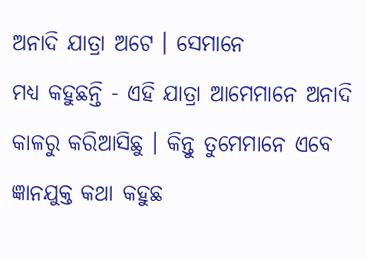ଅନାଦି ଯାତ୍ରା ଅଟେ । ସେମାନେ
ମଧ୍ୟ କହୁଛନ୍ତି - ଏହି ଯାତ୍ରା ଆମେମାନେ ଅନାଦି କାଳରୁ କରିଆସିଛୁ । କିନ୍ତୁ ତୁମେମାନେ ଏବେ
ଜ୍ଞାନଯୁକ୍ତ କଥା କହୁଛ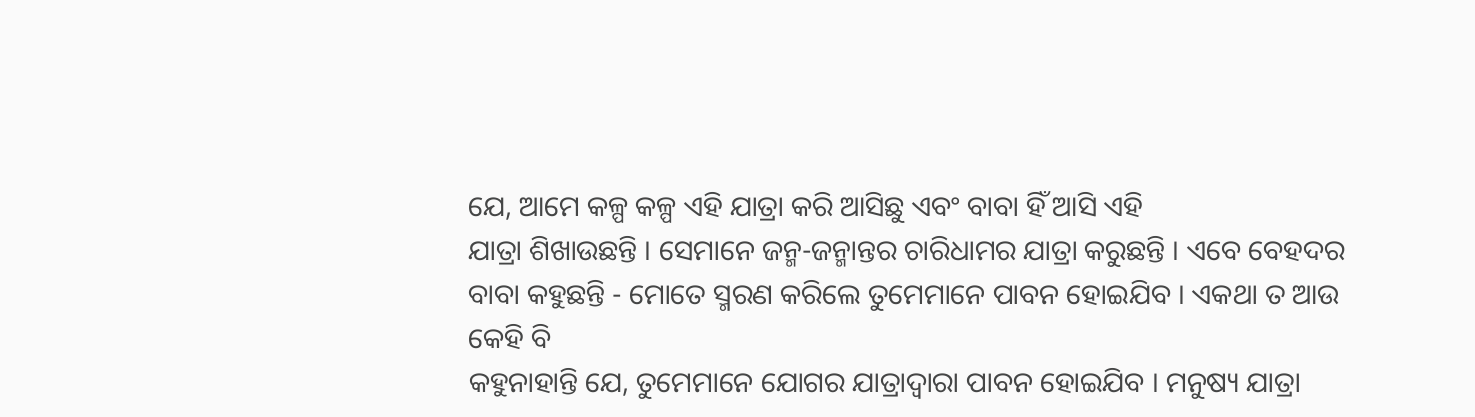ଯେ, ଆମେ କଳ୍ପ କଳ୍ପ ଏହି ଯାତ୍ରା କରି ଆସିଛୁ ଏବଂ ବାବା ହିଁ ଆସି ଏହି
ଯାତ୍ରା ଶିଖାଉଛନ୍ତି । ସେମାନେ ଜନ୍ମ-ଜନ୍ମାନ୍ତର ଚାରିଧାମର ଯାତ୍ରା କରୁଛନ୍ତି । ଏବେ ବେହଦର
ବାବା କହୁଛନ୍ତି - ମୋତେ ସ୍ମରଣ କରିଲେ ତୁମେମାନେ ପାବନ ହୋଇଯିବ । ଏକଥା ତ ଆଉ କେହି ବି
କହୁନାହାନ୍ତି ଯେ, ତୁମେମାନେ ଯୋଗର ଯାତ୍ରାଦ୍ୱାରା ପାବନ ହୋଇଯିବ । ମନୁଷ୍ୟ ଯାତ୍ରା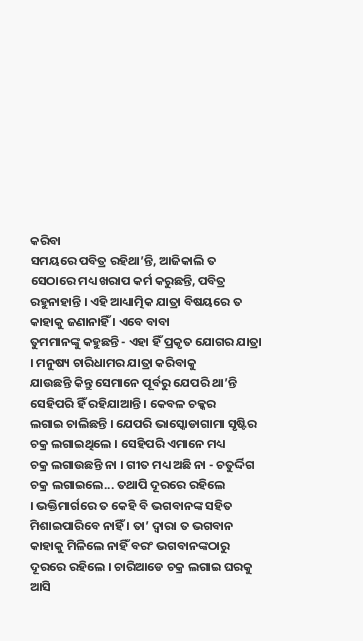କରିବା
ସମୟରେ ପବିତ୍ର ରହିଥା’ନ୍ତି, ଆଜିକାଲି ତ ସେଠାରେ ମଧ୍ୟ ଖରାପ କର୍ମ କରୁଛନ୍ତି, ପବିତ୍ର
ରହୁନାହାନ୍ତି । ଏହି ଆଧ୍ୟାତ୍ମିକ ଯାତ୍ରା ବିଷୟରେ ତ କାହାକୁ ଜଣାନାହିଁ । ଏବେ ବାବା
ତୁମମାନଙ୍କୁ କହୁଛନ୍ତି - ଏହା ହିଁ ପ୍ରକୃତ ଯୋଗର ଯାତ୍ରା । ମନୁଷ୍ୟ ଚାରିଧାମର ଯାତ୍ରା କରିବାକୁ
ଯାଉଛନ୍ତି କିନ୍ତୁ ସେମାନେ ପୂର୍ବରୁ ଯେପରି ଥା’ନ୍ତି ସେହିପରି ହିଁ ରହିଯାଆନ୍ତି । କେବଳ ଚକ୍କର
ଲଗାଇ ଚାଲିଛନ୍ତି । ଯେପରି ଭାସ୍କୋଡାଗାମା ସୃଷ୍ଟିର ଚକ୍ର ଲଗାଇଥିଲେ । ସେହିପରି ଏମାନେ ମଧ୍ୟ
ଚକ୍ର ଲଗାଉଛନ୍ତି ନା । ଗୀତ ମଧ୍ୟ ଅଛି ନା - ଚତୁର୍ଦ୍ଦିଗ ଚକ୍ର ଲଗାଇଲେ... ତଥାପି ଦୂରରେ ରହିଲେ
। ଭକ୍ତିମାର୍ଗରେ ତ କେହି ବି ଭଗବାନଙ୍କ ସହିତ ମିଶାଇପାରିବେ ନାହିଁ । ତା’ ଦ୍ୱାରା ତ ଭଗବାନ
କାହାକୁ ମିଳିଲେ ନାହିଁ ବରଂ ଭଗବାନଙ୍କଠାରୁ ଦୂରରେ ରହିଲେ । ଚାରିଆଡେ ଚକ୍ର ଲଗାଇ ଘରକୁ ଆସି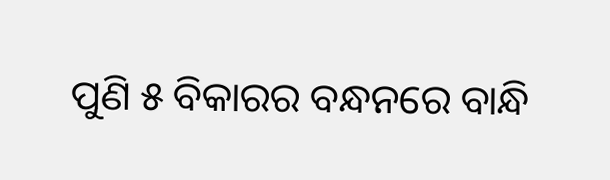ପୁଣି ୫ ବିକାରର ବନ୍ଧନରେ ବାନ୍ଧି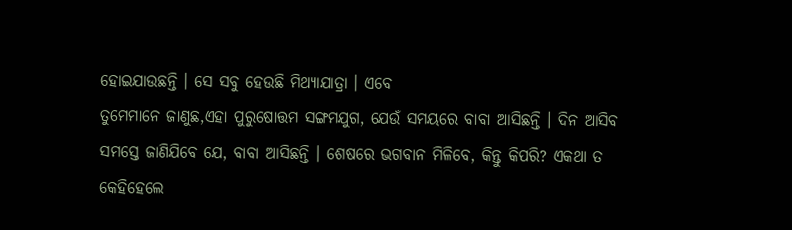ହୋଇଯାଉଛନ୍ତି । ସେ ସବୁ ହେଉଛି ମିଥ୍ୟାଯାତ୍ରା । ଏବେ
ତୁମେମାନେ ଜାଣୁଛ,ଏହା ପୁରୁଷୋତ୍ତମ ସଙ୍ଗମଯୁଗ, ଯେଉଁ ସମୟରେ ବାବା ଆସିଛନ୍ତି । ଦିନ ଆସିବ
ସମସ୍ତେ ଜାଣିଯିବେ ଯେ, ବାବା ଆସିଛନ୍ତି । ଶେଷରେ ଭଗବାନ ମିଳିବେ, କିନ୍ତୁ କିପରି? ଏକଥା ତ
କେହିହେଲେ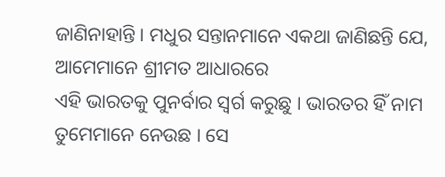ଜାଣିନାହାନ୍ତି । ମଧୁର ସନ୍ତାନମାନେ ଏକଥା ଜାଣିଛନ୍ତି ଯେ, ଆମେମାନେ ଶ୍ରୀମତ ଆଧାରରେ
ଏହି ଭାରତକୁ ପୁନର୍ବାର ସ୍ୱର୍ଗ କରୁଛୁ । ଭାରତର ହିଁ ନାମ ତୁମେମାନେ ନେଉଛ । ସେ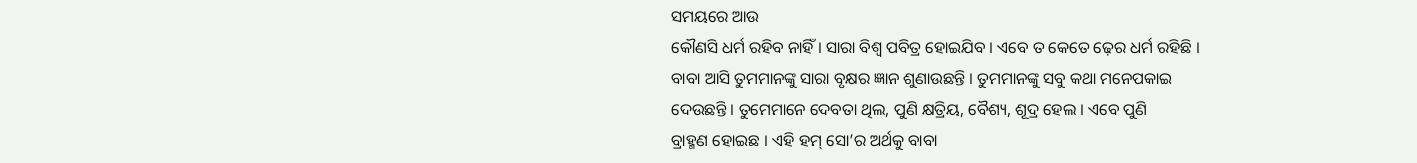ସମୟରେ ଆଉ
କୌଣସି ଧର୍ମ ରହିବ ନାହିଁ । ସାରା ବିଶ୍ୱ ପବିତ୍ର ହୋଇଯିବ । ଏବେ ତ କେତେ ଢ଼େର ଧର୍ମ ରହିଛି ।
ବାବା ଆସି ତୁମମାନଙ୍କୁ ସାରା ବୃକ୍ଷର ଜ୍ଞାନ ଶୁଣାଉଛନ୍ତି । ତୁମମାନଙ୍କୁ ସବୁ କଥା ମନେପକାଇ
ଦେଉଛନ୍ତି । ତୁମେମାନେ ଦେବତା ଥିଲ, ପୁଣି କ୍ଷତ୍ରିୟ, ବୈଶ୍ୟ, ଶୂଦ୍ର ହେଲ । ଏବେ ପୁଣି
ବ୍ରାହ୍ମଣ ହୋଇଛ । ଏହି ହମ୍ ସୋ’ର ଅର୍ଥକୁ ବାବା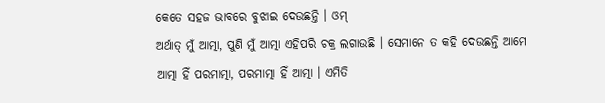କେତେ ସହଜ ଭାବରେ ବୁଝାଇ ଦେଉଛନ୍ତି । ଓମ୍
ଅର୍ଥାତ୍ ମୁଁ ଆତ୍ମା, ପୁଣି ମୁଁ ଆତ୍ମା ଏହିପରି ଚକ୍ର ଲଗାଉଛି । ସେମାନେ ତ କହି ଦେଉଛନ୍ତି ଆମେ
ଆତ୍ମା ହିଁ ପରମାତ୍ମା, ପରମାତ୍ମା ହିଁ ଆତ୍ମା । ଏମିତି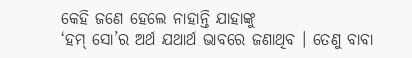କେହି ଜଣେ ହେଲେ ନାହାନ୍ତି ଯାହାଙ୍କୁ
‘ହମ୍ ସୋ’ର ଅର୍ଥ ଯଥାର୍ଥ ଭାବରେ ଜଣାଥିବ । ତେଣୁ ବାବା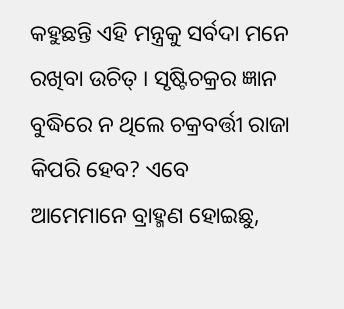କହୁଛନ୍ତି ଏହି ମନ୍ତ୍ରକୁ ସର୍ବଦା ମନେ
ରଖିବା ଉଚିତ୍ । ସୃଷ୍ଟିଚକ୍ରର ଜ୍ଞାନ ବୁଦ୍ଧିରେ ନ ଥିଲେ ଚକ୍ରବର୍ତ୍ତୀ ରାଜା କିପରି ହେବ? ଏବେ
ଆମେମାନେ ବ୍ରାହ୍ମଣ ହୋଇଛୁ,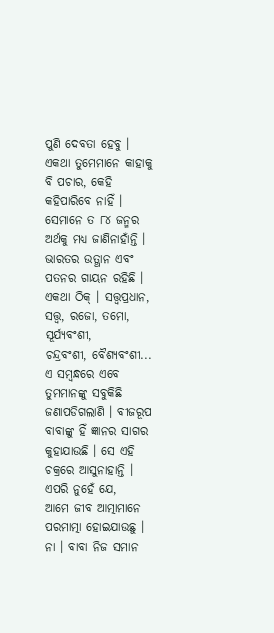ପୁଣି ଦେବତା ହେବୁ । ଏକଥା ତୁମେମାନେ କାହାକୁ ବି ପଚାର, କେହି
କହିପାରିବେ ନାହିଁ । ସେମାନେ ତ ୮୪ ଜନ୍ମର ଅର୍ଥକୁ ମଧ୍ୟ ଜାଣିନାହାଁନ୍ତି । ଭାରତର ଉତ୍ଥାନ ଏବଂ
ପତନର ଗାୟନ ରହିଛି । ଏକଥା ଠିକ୍ । ସତ୍ତ୍ୱପ୍ରଧାନ, ସତ୍ତ୍ୱ, ରଜୋ, ତମୋ, ସୂର୍ଯ୍ୟବଂଶୀ,
ଚନ୍ଦ୍ରବଂଶୀ, ବୈଶ୍ୟବଂଶୀ... ଏ ସମ୍ବନ୍ଧରେ ଏବେ ତୁମମାନଙ୍କୁ ସବୁକିଛି ଜଣାପଡିଗଲାଣି । ବୀଜରୂପ
ବାବାଙ୍କୁ ହିଁ ଜ୍ଞାନର ସାଗର କୁହାଯାଉଛି । ସେ ଏହି ଚକ୍ରରେ ଆସୁନାହାନ୍ତି । ଏପରି ନୁହେଁ ଯେ,
ଆମେ ଜୀବ ଆତ୍ମାମାନେ ପରମାତ୍ମା ହୋଇଯାଉଛୁ । ନା । ବାବା ନିଜ ସମାନ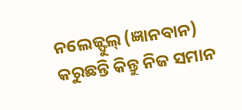ନଲେଜ୍ଫୁଲ୍ (ଜ୍ଞାନବାନ)
କରୁଛନ୍ତି କିନ୍ତୁ ନିଜ ସମାନ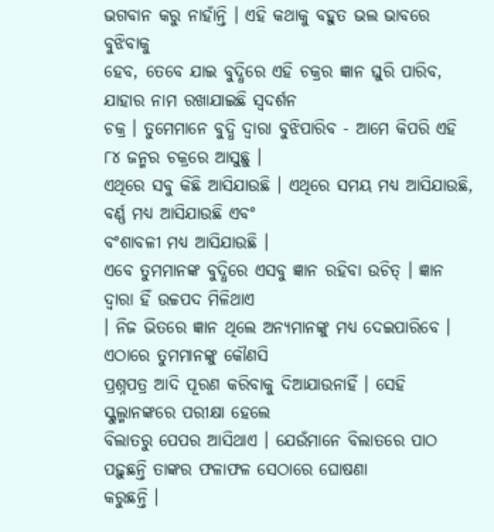ଭଗବାନ କରୁ ନାହାଁନ୍ତି । ଏହି କଥାକୁ ବହୁତ ଭଲ ଭାବରେ ବୁଝିବାକୁ
ହେବ, ତେବେ ଯାଇ ବୁଦ୍ଧିରେ ଏହି ଚକ୍ରର ଜ୍ଞାନ ଘୁରି ପାରିବ, ଯାହାର ନାମ ରଖାଯାଇଛି ସ୍ୱଦର୍ଶନ
ଚକ୍ର । ତୁମେମାନେ ବୁଦ୍ଧି ଦ୍ୱାରା ବୁଝିପାରିବ - ଆମେ କିପରି ଏହି ୮୪ ଜନ୍ମର ଚକ୍ରରେ ଆସୁଛୁ ।
ଏଥିରେ ସବୁ କିଛି ଆସିଯାଉଛି । ଏଥିରେ ସମୟ ମଧ୍ୟ ଆସିଯାଉଛି, ବର୍ଣ୍ଣ ମଧ୍ୟ ଆସିଯାଉଛି ଏବଂ
ବଂଶାବଳୀ ମଧ୍ୟ ଆସିଯାଉଛି ।
ଏବେ ତୁମମାନଙ୍କ ବୁଦ୍ଧିରେ ଏସବୁ ଜ୍ଞାନ ରହିବା ଉଚିତ୍ । ଜ୍ଞାନ ଦ୍ୱାରା ହିଁ ଉଚ୍ଚପଦ ମିଳିଥାଏ
। ନିଜ ଭିତରେ ଜ୍ଞାନ ଥିଲେ ଅନ୍ୟମାନଙ୍କୁ ମଧ୍ୟ ଦେଇପାରିବେ । ଏଠାରେ ତୁମମାନଙ୍କୁ କୌଣସି
ପ୍ରଶ୍ନପତ୍ର ଆଦି ପୂରଣ କରିବାକୁ ଦିଆଯାଉନାହିଁ । ସେହି ସ୍କୁଲ୍ମାନଙ୍କରେ ପରୀକ୍ଷା ହେଲେ
ବିଲାତରୁ ପେପର ଆସିଥାଏ । ଯେଉଁମାନେ ବିଲାତରେ ପାଠ ପଢ଼ୁଛନ୍ତି ତାଙ୍କର ଫଳାଫଳ ସେଠାରେ ଘୋଷଣା
କରୁଛନ୍ତି ।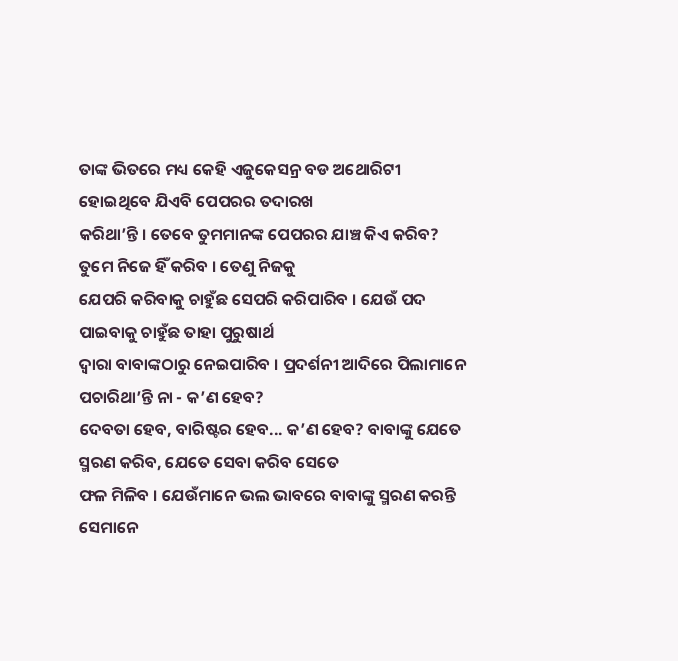ତାଙ୍କ ଭିତରେ ମଧ୍ୟ କେହି ଏଜୁକେସନ୍ର ବଡ ଅଥୋରିଟୀ ହୋଇଥିବେ ଯିଏବି ପେପରର ତଦାରଖ
କରିଥା’ନ୍ତି । ତେବେ ତୁମମାନଙ୍କ ପେପରର ଯାଞ୍ଚ କିଏ କରିବ? ତୁମେ ନିଜେ ହିଁ କରିବ । ତେଣୁ ନିଜକୁ
ଯେପରି କରିବାକୁ ଚାହୁଁଛ ସେପରି କରିପାରିବ । ଯେଉଁ ପଦ ପାଇବାକୁ ଚାହୁଁଛ ତାହା ପୁରୁଷାର୍ଥ
ଦ୍ୱାରା ବାବାଙ୍କଠାରୁ ନେଇପାରିବ । ପ୍ରଦର୍ଶନୀ ଆଦିରେ ପିଲାମାନେ ପଚାରିଥା’ନ୍ତି ନା - କ’ଣ ହେବ?
ଦେବତା ହେବ, ବାରିଷ୍ଟର ହେବ... କ’ଣ ହେବ? ବାବାଙ୍କୁ ଯେତେ ସ୍ମରଣ କରିବ, ଯେତେ ସେବା କରିବ ସେତେ
ଫଳ ମିଳିବ । ଯେଉଁମାନେ ଭଲ ଭାବରେ ବାବାଙ୍କୁ ସ୍ମରଣ କରନ୍ତି ସେମାନେ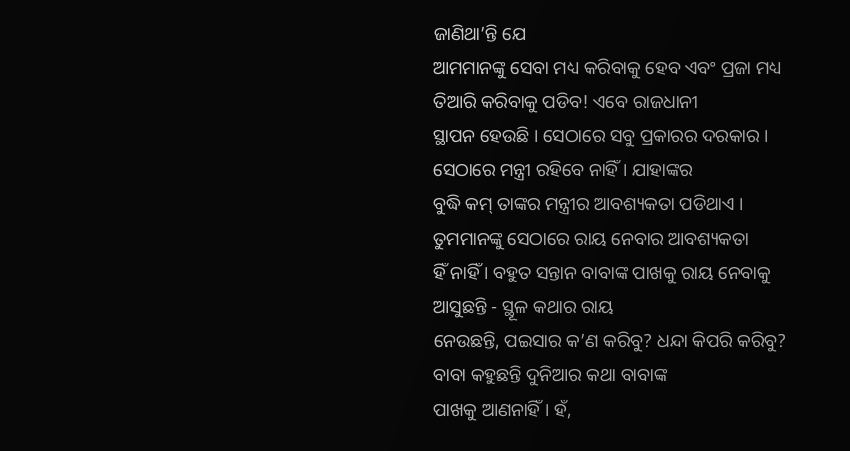ଜାଣିଥା’ନ୍ତି ଯେ
ଆମମାନଙ୍କୁ ସେବା ମଧ୍ୟ କରିବାକୁ ହେବ ଏବଂ ପ୍ରଜା ମଧ୍ୟ ତିଆରି କରିବାକୁ ପଡିବ! ଏବେ ରାଜଧାନୀ
ସ୍ଥାପନ ହେଉଛି । ସେଠାରେ ସବୁ ପ୍ରକାରର ଦରକାର । ସେଠାରେ ମନ୍ତ୍ରୀ ରହିବେ ନାହିଁ । ଯାହାଙ୍କର
ବୁଦ୍ଧି କମ୍ ତାଙ୍କର ମନ୍ତ୍ରୀର ଆବଶ୍ୟକତା ପଡିଥାଏ । ତୁମମାନଙ୍କୁ ସେଠାରେ ରାୟ ନେବାର ଆବଶ୍ୟକତା
ହିଁ ନାହିଁ । ବହୁତ ସନ୍ତାନ ବାବାଙ୍କ ପାଖକୁ ରାୟ ନେବାକୁ ଆସୁଛନ୍ତି - ସ୍ଥୂଳ କଥାର ରାୟ
ନେଉଛନ୍ତି, ପଇସାର କ’ଣ କରିବୁ? ଧନ୍ଦା କିପରି କରିବୁ? ବାବା କହୁଛନ୍ତି ଦୁନିଆର କଥା ବାବାଙ୍କ
ପାଖକୁ ଆଣନାହିଁ । ହଁ,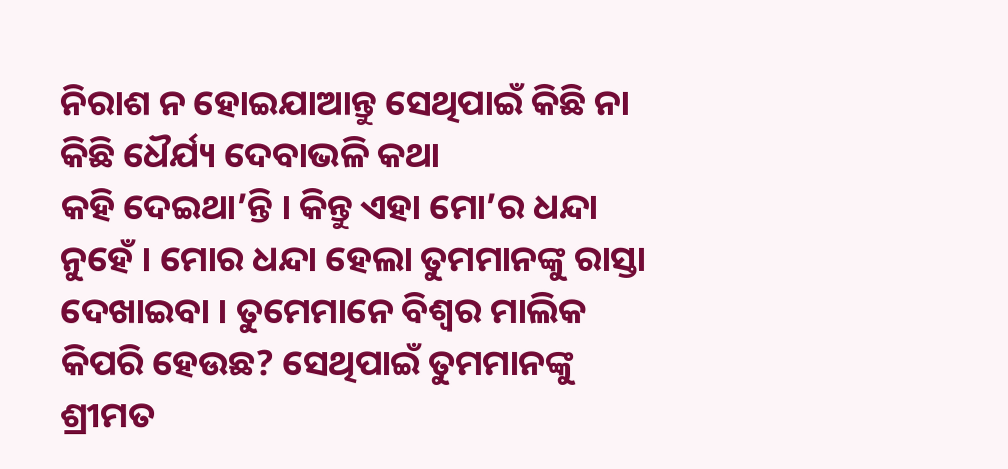ନିରାଶ ନ ହୋଇଯାଆନ୍ତୁ ସେଥିପାଇଁ କିଛି ନା କିଛି ଧୈର୍ଯ୍ୟ ଦେବାଭଳି କଥା
କହି ଦେଇଥା’ନ୍ତି । କିନ୍ତୁ ଏହା ମୋ’ର ଧନ୍ଦା ନୁହେଁ । ମୋର ଧନ୍ଦା ହେଲା ତୁମମାନଙ୍କୁ ରାସ୍ତା
ଦେଖାଇବା । ତୁମେମାନେ ବିଶ୍ୱର ମାଲିକ କିପରି ହେଉଛ? ସେଥିପାଇଁ ତୁମମାନଙ୍କୁ ଶ୍ରୀମତ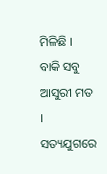ମିଳିଛି ।
ବାକି ସବୁ ଆସୁରୀ ମତ । ସତ୍ୟଯୁଗରେ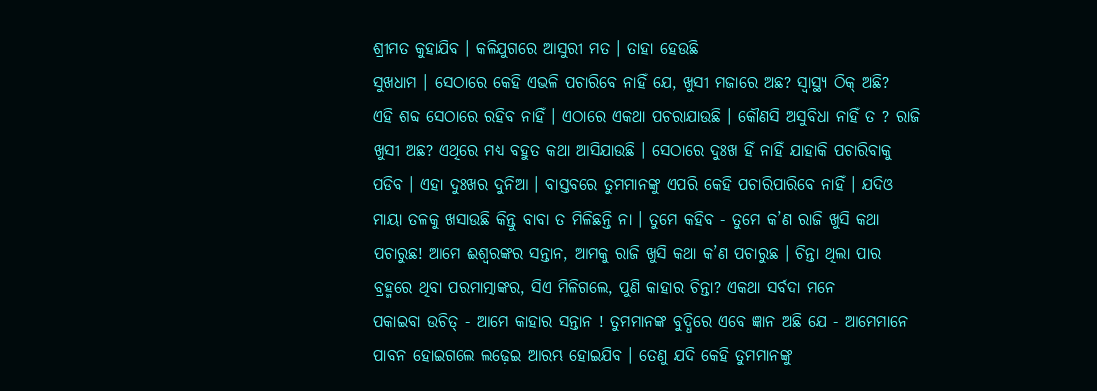ଶ୍ରୀମତ କୁହାଯିବ । କଳିଯୁଗରେ ଆସୁରୀ ମତ । ତାହା ହେଉଛି
ସୁଖଧାମ । ସେଠାରେ କେହି ଏଭଳି ପଚାରିବେ ନାହିଁ ଯେ, ଖୁସୀ ମଜାରେ ଅଛ? ସ୍ୱାସ୍ଥ୍ୟ ଠିକ୍ ଅଛି?
ଏହି ଶବ୍ଦ ସେଠାରେ ରହିବ ନାହିଁ । ଏଠାରେ ଏକଥା ପଚରାଯାଉଛି । କୌଣସି ଅସୁବିଧା ନାହିଁ ତ ? ରାଜି
ଖୁସୀ ଅଛ? ଏଥିରେ ମଧ୍ୟ ବହୁତ କଥା ଆସିଯାଉଛି । ସେଠାରେ ଦୁଃଖ ହିଁ ନାହିଁ ଯାହାକି ପଚାରିବାକୁ
ପଡିବ । ଏହା ଦୁଃଖର ଦୁନିଆ । ବାସ୍ତବରେ ତୁମମାନଙ୍କୁ ଏପରି କେହି ପଚାରିପାରିବେ ନାହିଁ । ଯଦିଓ
ମାୟା ତଳକୁ ଖସାଉଛି କିନ୍ତୁ ବାବା ତ ମିଳିଛନ୍ତି ନା । ତୁମେ କହିବ - ତୁମେ କ’ଣ ରାଜି ଖୁସି କଥା
ପଚାରୁଛ! ଆମେ ଈଶ୍ୱରଙ୍କର ସନ୍ତାନ, ଆମକୁ ରାଜି ଖୁସି କଥା କ’ଣ ପଚାରୁଛ । ଚିନ୍ତା ଥିଲା ପାର
ବ୍ରହ୍ମରେ ଥିବା ପରମାତ୍ମାଙ୍କର, ସିଏ ମିଳିଗଲେ, ପୁଣି କାହାର ଚିନ୍ତା? ଏକଥା ସର୍ବଦା ମନେ
ପକାଇବା ଉଚିତ୍ - ଆମେ କାହାର ସନ୍ତାନ ! ତୁମମାନଙ୍କ ବୁଦ୍ଧିରେ ଏବେ ଜ୍ଞାନ ଅଛି ଯେ - ଆମେମାନେ
ପାବନ ହୋଇଗଲେ ଲଢ଼େଇ ଆରମ୍ଭ ହୋଇଯିବ । ତେଣୁ ଯଦି କେହି ତୁମମାନଙ୍କୁ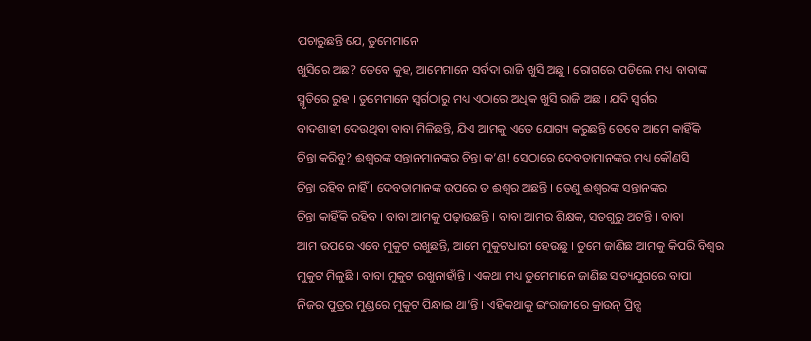ପଚାରୁଛନ୍ତି ଯେ, ତୁମେମାନେ
ଖୁସିରେ ଅଛ? ତେବେ କୁହ, ଆମେମାନେ ସର୍ବଦା ରାଜି ଖୁସି ଅଛୁ । ରୋଗରେ ପଡିଲେ ମଧ୍ୟ ବାବାଙ୍କ
ସ୍ମୃତିରେ ରୁହ । ତୁମେମାନେ ସ୍ୱର୍ଗଠାରୁ ମଧ୍ୟ ଏଠାରେ ଅଧିକ ଖୁସି ରାଜି ଅଛ । ଯଦି ସ୍ୱର୍ଗର
ବାଦଶାହୀ ଦେଉଥିବା ବାବା ମିଳିଛନ୍ତି, ଯିଏ ଆମକୁ ଏତେ ଯୋଗ୍ୟ କରୁଛନ୍ତି ତେବେ ଆମେ କାହିଁକି
ଚିନ୍ତା କରିବୁ? ଈଶ୍ୱରଙ୍କ ସନ୍ତାନମାନଙ୍କର ଚିନ୍ତା କ’ଣ! ସେଠାରେ ଦେବତାମାନଙ୍କର ମଧ୍ୟ କୌଣସି
ଚିନ୍ତା ରହିବ ନାହିଁ । ଦେବତାମାନଙ୍କ ଉପରେ ତ ଈଶ୍ୱର ଅଛନ୍ତି । ତେଣୁ ଈଶ୍ୱରଙ୍କ ସନ୍ତାନଙ୍କର
ଚିନ୍ତା କାହିଁକି ରହିବ । ବାବା ଆମକୁ ପଢ଼ାଉଛନ୍ତି । ବାବା ଆମର ଶିକ୍ଷକ, ସତଗୁରୁ ଅଟନ୍ତି । ବାବା
ଆମ ଉପରେ ଏବେ ମୁକୁଟ ରଖୁଛନ୍ତି, ଆମେ ମୁକୁଟଧାରୀ ହେଉଛୁ । ତୁମେ ଜାଣିଛ ଆମକୁ କିପରି ବିଶ୍ୱର
ମୁକୁଟ ମିଳୁଛି । ବାବା ମୁକୁଟ ରଖୁନାହାଁନ୍ତି । ଏକଥା ମଧ୍ୟ ତୁମେମାନେ ଜାଣିଛ ସତ୍ୟଯୁଗରେ ବାପା
ନିଜର ପୁତ୍ରର ମୁଣ୍ଡରେ ମୁକୁଟ ପିନ୍ଧାଇ ଥା’ନ୍ତି । ଏହିକଥାକୁ ଇଂରାଜୀରେ କ୍ରାଉନ୍ ପ୍ରିନ୍ସ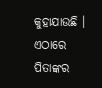କୁହାଯାଉଛି । ଏଠାରେ ପିତାଙ୍କର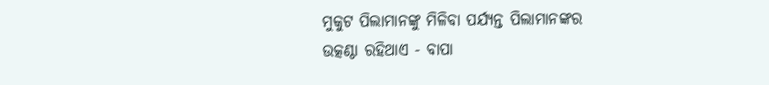ମୁକୁଟ ପିଲାମାନଙ୍କୁ ମିଳିବା ପର୍ଯ୍ୟନ୍ତ ପିଲାମାନଙ୍କର
ଉତ୍କଣ୍ଠା ରହିଥାଏ - ବାପା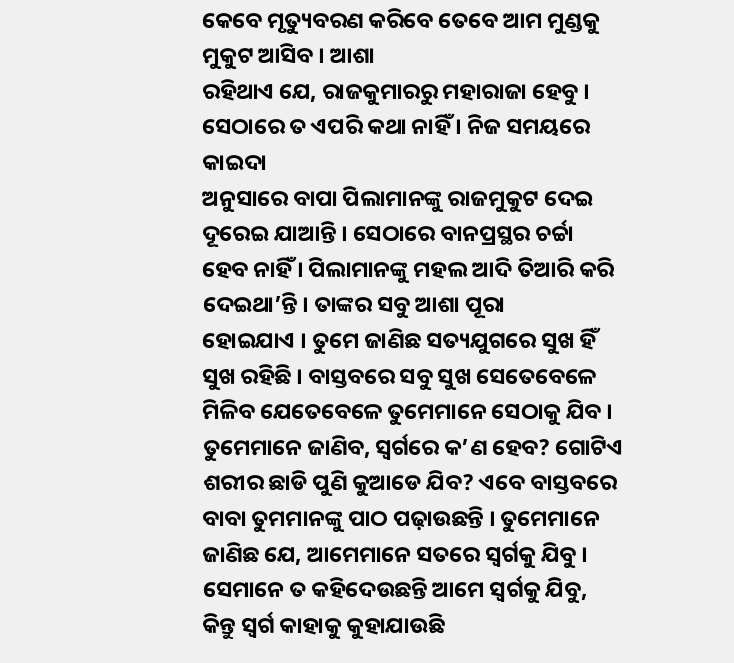କେବେ ମୃତ୍ୟୁବରଣ କରିବେ ତେବେ ଆମ ମୁଣ୍ଡକୁ ମୁକୁଟ ଆସିବ । ଆଶା
ରହିଥାଏ ଯେ, ରାଜକୁମାରରୁ ମହାରାଜା ହେବୁ । ସେଠାରେ ତ ଏପରି କଥା ନାହିଁ । ନିଜ ସମୟରେ କାଇଦା
ଅନୁସାରେ ବାପା ପିଲାମାନଙ୍କୁ ରାଜମୁକୁଟ ଦେଇ ଦୂରେଇ ଯାଆନ୍ତି । ସେଠାରେ ବାନପ୍ରସ୍ଥର ଚର୍ଚ୍ଚା
ହେବ ନାହିଁ । ପିଲାମାନଙ୍କୁ ମହଲ ଆଦି ତିଆରି କରି ଦେଇଥା’ନ୍ତି । ତାଙ୍କର ସବୁ ଆଶା ପୂରା
ହୋଇଯାଏ । ତୁମେ ଜାଣିଛ ସତ୍ୟଯୁଗରେ ସୁଖ ହିଁ ସୁଖ ରହିଛି । ବାସ୍ତବରେ ସବୁ ସୁଖ ସେତେବେଳେ
ମିଳିବ ଯେତେବେଳେ ତୁମେମାନେ ସେଠାକୁ ଯିବ । ତୁମେମାନେ ଜାଣିବ, ସ୍ୱର୍ଗରେ କ’ଣ ହେବ? ଗୋଟିଏ
ଶରୀର ଛାଡି ପୁଣି କୁଆଡେ ଯିବ? ଏବେ ବାସ୍ତବରେ ବାବା ତୁମମାନଙ୍କୁ ପାଠ ପଢ଼ାଉଛନ୍ତି । ତୁମେମାନେ
ଜାଣିଛ ଯେ, ଆମେମାନେ ସତରେ ସ୍ୱର୍ଗକୁ ଯିବୁ । ସେମାନେ ତ କହିଦେଉଛନ୍ତି ଆମେ ସ୍ୱର୍ଗକୁ ଯିବୁ,
କିନ୍ତୁ ସ୍ୱର୍ଗ କାହାକୁ କୁହାଯାଉଛି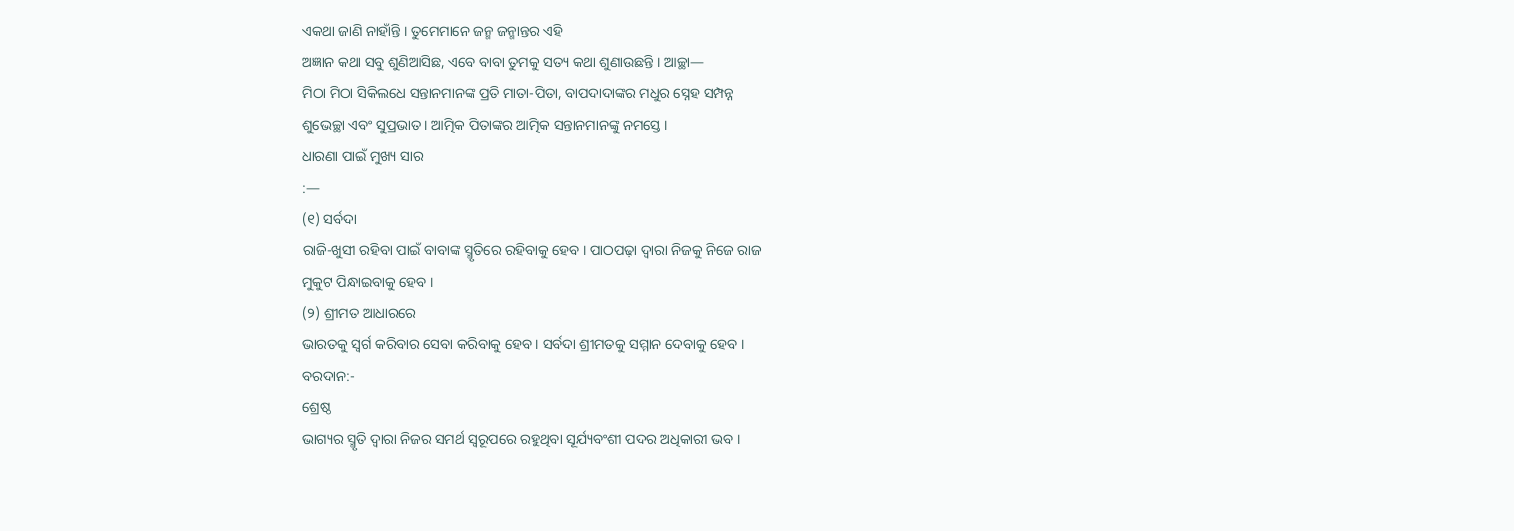ଏକଥା ଜାଣି ନାହାଁନ୍ତି । ତୁମେମାନେ ଜନ୍ମ ଜନ୍ମାନ୍ତର ଏହି
ଅଜ୍ଞାନ କଥା ସବୁ ଶୁଣିଆସିଛ, ଏବେ ବାବା ତୁମକୁ ସତ୍ୟ କଥା ଶୁଣାଉଛନ୍ତି । ଆଚ୍ଛା—
ମିଠା ମିଠା ସିକିଲଧେ ସନ୍ତାନମାନଙ୍କ ପ୍ରତି ମାତା-ପିତା, ବାପଦାଦାଙ୍କର ମଧୁର ସ୍ନେହ ସମ୍ପନ୍ନ
ଶୁଭେଚ୍ଛା ଏବଂ ସୁପ୍ରଭାତ । ଆତ୍ମିକ ପିତାଙ୍କର ଆତ୍ମିକ ସନ୍ତାନମାନଙ୍କୁ ନମସ୍ତେ ।
ଧାରଣା ପାଇଁ ମୁଖ୍ୟ ସାର
:—
(୧) ସର୍ବଦା
ରାଜି-ଖୁସୀ ରହିବା ପାଇଁ ବାବାଙ୍କ ସ୍ମୃତିରେ ରହିବାକୁ ହେବ । ପାଠପଢ଼ା ଦ୍ୱାରା ନିଜକୁ ନିଜେ ରାଜ
ମୁକୁଟ ପିନ୍ଧାଇବାକୁ ହେବ ।
(୨) ଶ୍ରୀମତ ଆଧାରରେ
ଭାରତକୁ ସ୍ୱର୍ଗ କରିବାର ସେବା କରିବାକୁ ହେବ । ସର୍ବଦା ଶ୍ରୀମତକୁ ସମ୍ମାନ ଦେବାକୁ ହେବ ।
ବରଦାନ:-
ଶ୍ରେଷ୍ଠ
ଭାଗ୍ୟର ସ୍ମୃତି ଦ୍ୱାରା ନିଜର ସମର୍ଥ ସ୍ୱରୂପରେ ରହୁଥିବା ସୂର୍ଯ୍ୟବଂଶୀ ପଦର ଅଧିକାରୀ ଭବ ।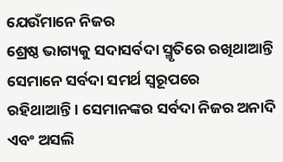ଯେଉଁମାନେ ନିଜର
ଶ୍ରେଷ୍ଠ ଭାଗ୍ୟକୁ ସଦାସର୍ବଦା ସ୍ମୃତିରେ ରଖିଥାଆନ୍ତି ସେମାନେ ସର୍ବଦା ସମର୍ଥ ସ୍ୱରୂପରେ
ରହିଥାଆନ୍ତି । ସେମାନଙ୍କର ସର୍ବଦା ନିଜର ଅନାଦି ଏବଂ ଅସଲି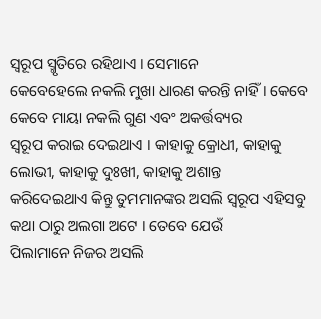ସ୍ୱରୂପ ସ୍ମୃତିରେ ରହିଥାଏ । ସେମାନେ
କେବେହେଲେ ନକଲି ମୁଖା ଧାରଣ କରନ୍ତି ନାହିଁ । କେବେ କେବେ ମାୟା ନକଲି ଗୁଣ ଏବଂ ଅକର୍ତ୍ତବ୍ୟର
ସ୍ୱରୂପ କରାଇ ଦେଇଥାଏ । କାହାକୁ କ୍ରୋଧୀ, କାହାକୁ ଲୋଭୀ, କାହାକୁ ଦୁଃଖୀ, କାହାକୁ ଅଶାନ୍ତ
କରିଦେଇଥାଏ କିନ୍ତୁ ତୁମମାନଙ୍କର ଅସଲି ସ୍ୱରୂପ ଏହିସବୁ କଥା ଠାରୁ ଅଲଗା ଅଟେ । ତେବେ ଯେଉଁ
ପିଲାମାନେ ନିଜର ଅସଲି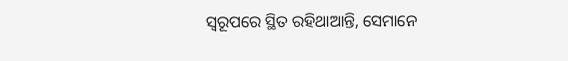ସ୍ୱରୂପରେ ସ୍ଥିତ ରହିଥାଆନ୍ତି, ସେମାନେ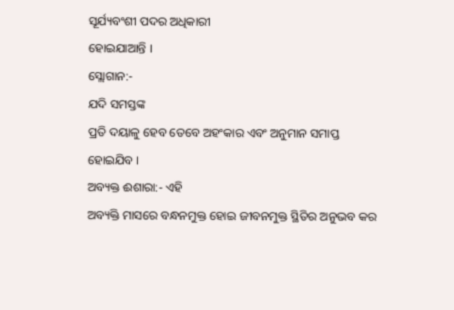ସୂର୍ଯ୍ୟବଂଶୀ ପଦର ଅଧିକାରୀ
ହୋଇଯାଆନ୍ତି ।
ସ୍ଲୋଗାନ:-
ଯଦି ସମସ୍ତଙ୍କ
ପ୍ରତି ଦୟାଳୁ ହେବ ତେବେ ଅହଂକାର ଏବଂ ଅନୁମାନ ସମାପ୍ତ ହୋଇଯିବ ।
ଅବ୍ୟକ୍ତ ଈଶାରା:- ଏହି
ଅବ୍ୟକ୍ତି ମାସରେ ବନ୍ଧନମୁକ୍ତ ହୋଇ ଜୀବନମୁକ୍ତ ସ୍ଥିତିର ଅନୁଭବ କର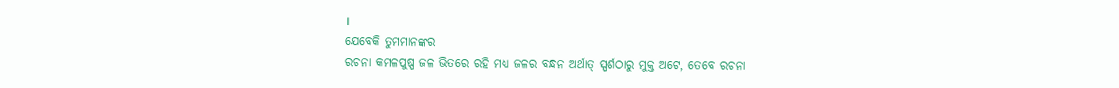।
ଯେବେକି ତୁମମାନଙ୍କର
ରଚନା କମଳପୁଷ୍ପ ଜଳ ଭିତରେ ରହି ମଧ୍ୟ ଜଳର ବନ୍ଧନ ଅର୍ଥାତ୍ ସ୍ପର୍ଶଠାରୁ ମୁକ୍ତ ଅଟେ, ତେବେ ରଚନା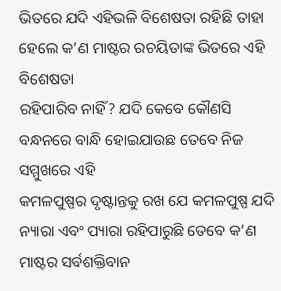ଭିତରେ ଯଦି ଏହିଭଳି ବିଶେଷତା ରହିଛି ତାହା ହେଲେ କ’ଣ ମାଷ୍ଟର ରଚୟିତାଙ୍କ ଭିତରେ ଏହି ବିଶେଷତା
ରହିପାରିବ ନାହିଁ? ଯଦି କେବେ କୌଣସି ବନ୍ଧନରେ ବାନ୍ଧି ହୋଇଯାଉଛ ତେବେ ନିଜ ସମ୍ମୁଖରେ ଏହି
କମଳପୁଷ୍ପର ଦୃଷ୍ଟାନ୍ତକୁ ରଖ ଯେ କମଳପୁଷ୍ପ ଯଦି ନ୍ୟାରା ଏବଂ ପ୍ୟାରା ରହିପାରୁଛି ତେବେ କ’ଣ
ମାଷ୍ଟର ସର୍ବଶକ୍ତିବାନ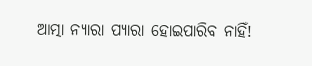ଆତ୍ମା ନ୍ୟାରା ପ୍ୟାରା ହୋଇପାରିବ ନାହିଁ!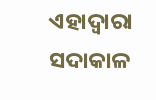ଏହାଦ୍ୱାରା ସଦାକାଳ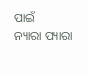ପାଇଁ
ନ୍ୟାରା ପ୍ୟାରା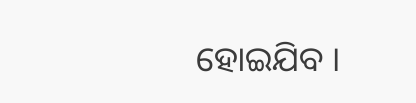ହୋଇଯିବ ।